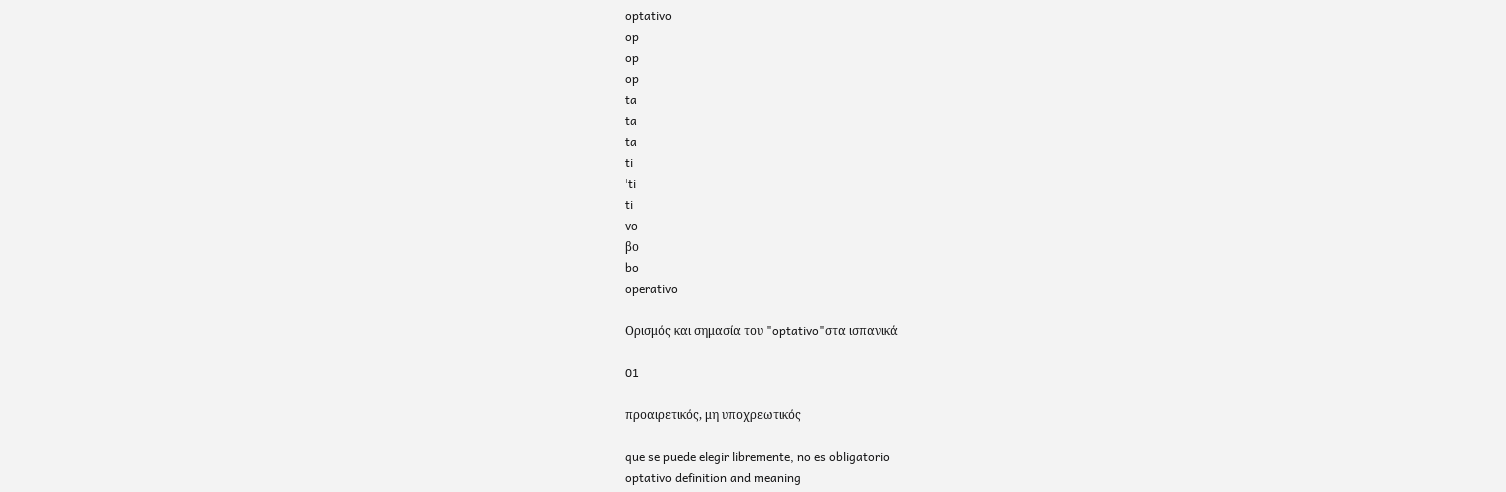optativo
op
op
op
ta
ta
ta
ti
ˈti
ti
vo
βo
bo
operativo

Ορισμός και σημασία του "optativo"στα ισπανικά

01

προαιρετικός, μη υποχρεωτικός

que se puede elegir libremente, no es obligatorio
optativo definition and meaning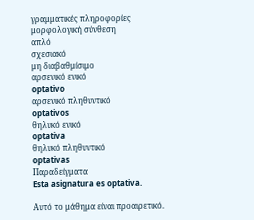γραμματικές πληροφορίες
μορφολογική σύνθεση
απλό
σχεσιακό
μη διαβαθμίσιμο
αρσενικό ενικό
optativo
αρσενικό πληθυντικό
optativos
θηλυκό ενικό
optativa
θηλυκό πληθυντικό
optativas
Παραδείγματα
Esta asignatura es optativa.

Αυτό το μάθημα είναι προαιρετικό.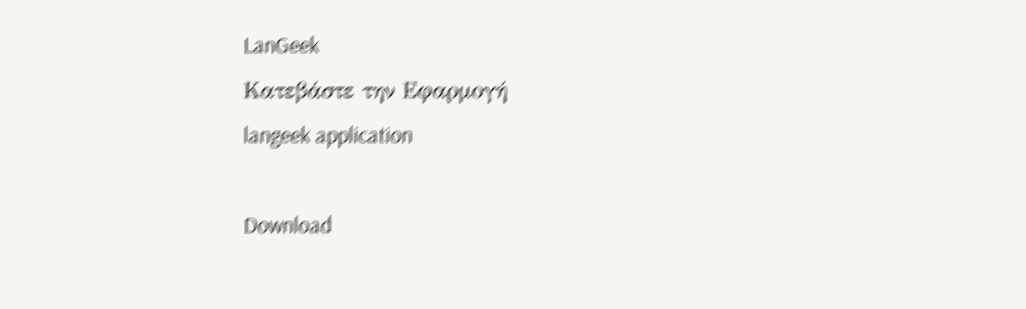LanGeek
Κατεβάστε την Εφαρμογή
langeek application

Download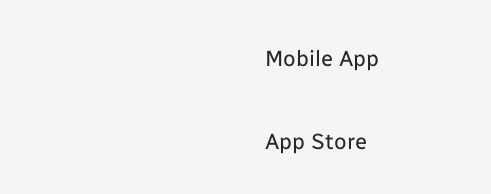Mobile App

App Store